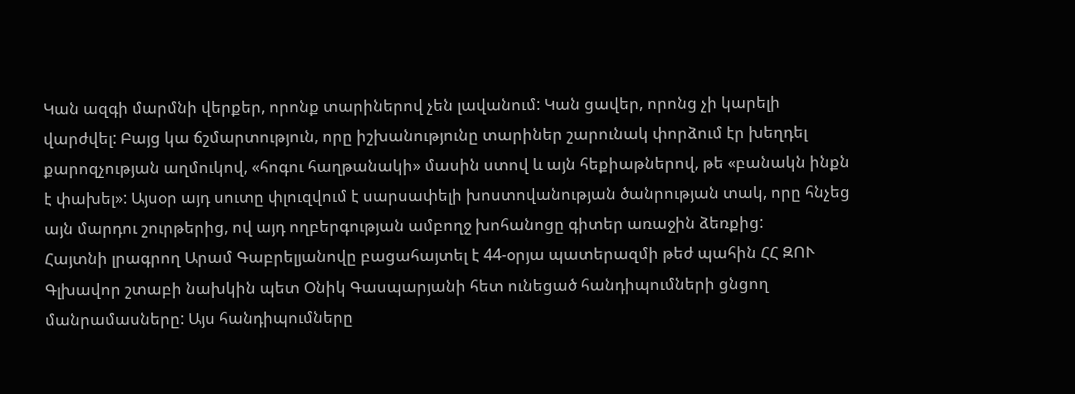Կան ազգի մարմնի վերքեր, որոնք տարիներով չեն լավանում: Կան ցավեր, որոնց չի կարելի վարժվել: Բայց կա ճշմարտություն, որը իշխանությունը տարիներ շարունակ փորձում էր խեղդել քարոզչության աղմուկով, «հոգու հաղթանակի» մասին ստով և այն հեքիաթներով, թե «բանակն ինքն է փախել»: Այսօր այդ սուտը փլուզվում է սարսափելի խոստովանության ծանրության տակ, որը հնչեց այն մարդու շուրթերից, ով այդ ողբերգության ամբողջ խոհանոցը գիտեր առաջին ձեռքից:
Հայտնի լրագրող Արամ Գաբրելյանովը բացահայտել է 44-օրյա պատերազմի թեժ պահին ՀՀ ԶՈՒ Գլխավոր շտաբի նախկին պետ Օնիկ Գասպարյանի հետ ունեցած հանդիպումների ցնցող մանրամասները: Այս հանդիպումները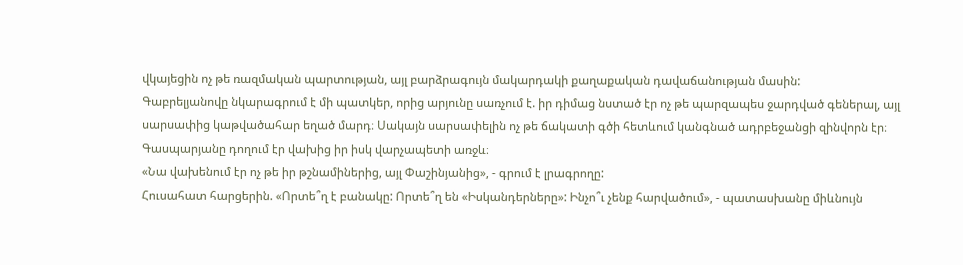վկայեցին ոչ թե ռազմական պարտության, այլ բարձրագույն մակարդակի քաղաքական դավաճանության մասին:
Գաբրելյանովը նկարագրում է մի պատկեր, որից արյունը սառչում է. իր դիմաց նստած էր ոչ թե պարզապես ջարդված գեներալ, այլ սարսափից կաթվածահար եղած մարդ։ Սակայն սարսափելին ոչ թե ճակատի գծի հետևում կանգնած ադրբեջանցի զինվորն էր։ Գասպարյանը դողում էր վախից իր իսկ վարչապետի առջև։
«Նա վախենում էր ոչ թե իր թշնամիներից, այլ Փաշինյանից», - գրում է լրագրողը:
Հուսահատ հարցերին. «Որտե՞ղ է բանակը: Որտե՞ղ են «Իսկանդերները»: Ինչո՞ւ չենք հարվածում», - պատասխանը միևնույն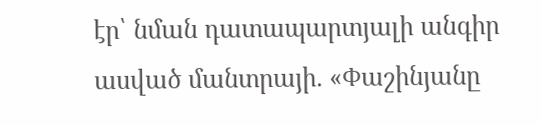էր՝ նման դատապարտյալի անգիր ասված մանտրայի. «Փաշինյանը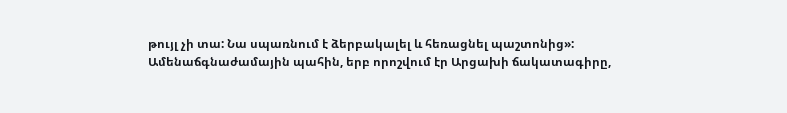թույլ չի տա: Նա սպառնում է ձերբակալել և հեռացնել պաշտոնից»:
Ամենաճգնաժամային պահին, երբ որոշվում էր Արցախի ճակատագիրը,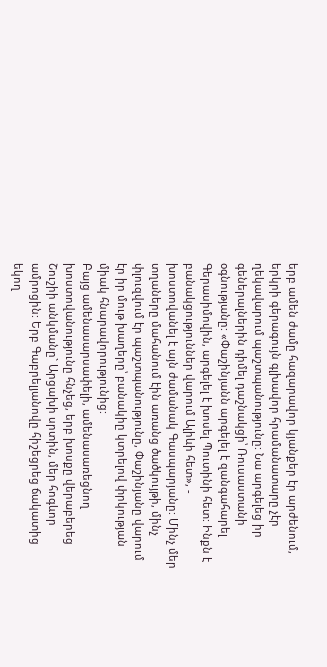երբ ամեն ժամը հազարավոր կյանքեր էր արժենում, երկրի գերագույն գլխավոր հրամանատարը չէր ղեկավարում պաշտպանությունը: Նա արգելեց իր գեներալներին դիմել դաշնակցի՝ Ռուսաստանի օգնությանը: «Փաշինյանն արգելել է զանգահարել Գերասիմովին, արգելել է խոսել Պուտինի հետ: Ինքն է բանակցություններ վարում Ալիևի հետ», - խոստովանել է այն ժամանակ Գասպարյանը: Մինչ մեր տղաները մահանում էին առանց ծածկույթի, մինչ փլուզվում էր պաշտպանությունը, Փաշինյանը վարում էր իր մութ խաղերը՝ բանակիը կտրելով փրկության միակ հնարավորությունից:
Բայց ամենասարսափելի, ամենասառեցնող խոստովանությունը հնչեց, երբ խոսքը վերաբերեց Շուշիի անկմանը` Արցախի սրտին, մեր հոգևոր ամրոցին: Երբ Գաբրելյանովը հիշեցրեց ճակատից եկող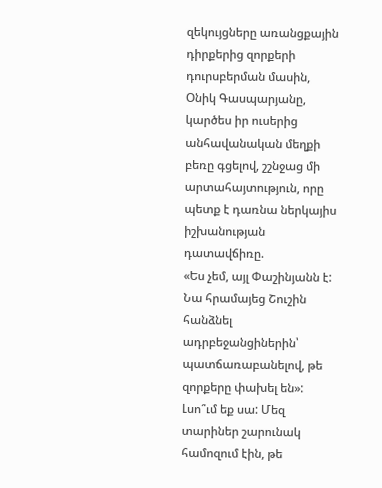զեկույցները առանցքային դիրքերից զորքերի դուրսբերման մասին, Օնիկ Գասպարյանը, կարծես իր ուսերից անհավանական մեղքի բեռը գցելով, շշնջաց մի արտահայտություն, որը պետք է դառնա ներկայիս իշխանության դատավճիռը.
«Ես չեմ, այլ Փաշինյանն է: Նա հրամայեց Շուշին հանձնել ադրբեջանցիներին՝ պատճառաբանելով, թե զորքերը փախել են»:
Լսո՞ւմ եք սա: Մեզ տարիներ շարունակ համոզում էին, թե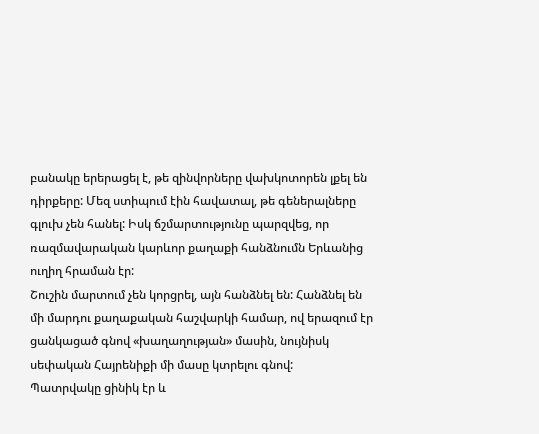բանակը երերացել է, թե զինվորները վախկոտորեն լքել են դիրքերը: Մեզ ստիպում էին հավատալ, թե գեներալները գլուխ չեն հանել: Իսկ ճշմարտությունը պարզվեց, որ ռազմավարական կարևոր քաղաքի հանձնումն Երևանից ուղիղ հրաման էր:
Շուշին մարտում չեն կորցրել, այն հանձնել են: Հանձնել են մի մարդու քաղաքական հաշվարկի համար, ով երազում էր ցանկացած գնով «խաղաղության» մասին, նույնիսկ սեփական Հայրենիքի մի մասը կտրելու գնով:
Պատրվակը ցինիկ էր և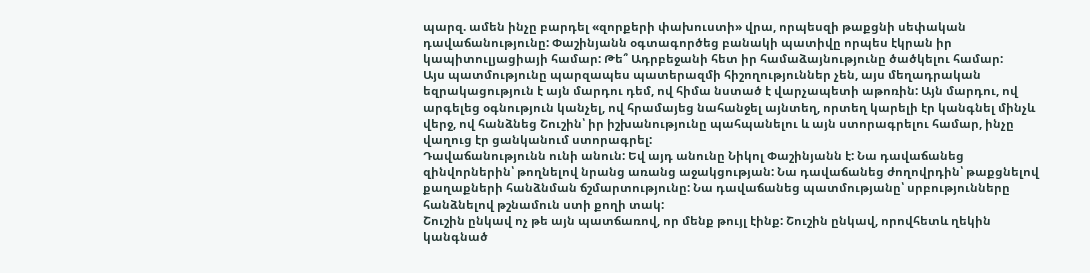պարզ. ամեն ինչը բարդել «զորքերի փախուստի» վրա, որպեսզի թաքցնի սեփական դավաճանությունը: Փաշինյանն օգտագործեց բանակի պատիվը որպես էկրան իր կապիտուլյացիայի համար: Թե՞ Ադրբեջանի հետ իր համաձայնությունը ծածկելու համար:
Այս պատմությունը պարզապես պատերազմի հիշողություններ չեն, այս մեղադրական եզրակացություն է այն մարդու դեմ, ով հիմա նստած է վարչապետի աթոռին: Այն մարդու, ով արգելեց օգնություն կանչել, ով հրամայեց նահանջել այնտեղ, որտեղ կարելի էր կանգնել մինչև վերջ, ով հանձնեց Շուշին՝ իր իշխանությունը պահպանելու և այն ստորագրելու համար, ինչը վաղուց էր ցանկանում ստորագրել:
Դավաճանությունն ունի անուն: Եվ այդ անունը Նիկոլ Փաշինյանն է: Նա դավաճանեց զինվորներին՝ թողնելով նրանց առանց աջակցության: Նա դավաճանեց ժողովրդին՝ թաքցնելով քաղաքների հանձնման ճշմարտությունը: Նա դավաճանեց պատմությանը՝ սրբությունները հանձնելով թշնամուն ստի քողի տակ:
Շուշին ընկավ ոչ թե այն պատճառով, որ մենք թույլ էինք: Շուշին ընկավ, որովհետև ղեկին կանգնած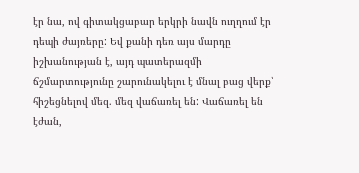էր նա, ով գիտակցաբար երկրի նավն ուղղում էր դեպի ժայռերը: Եվ քանի դեռ այս մարդը իշխանության է, այդ պատերազմի ճշմարտությունը շարունակելու է մնալ բաց վերք՝ հիշեցնելով մեզ. մեզ վաճառել են: Վաճառել են էժան,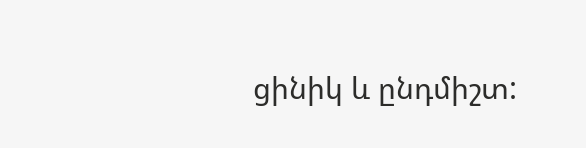ցինիկ և ընդմիշտ: